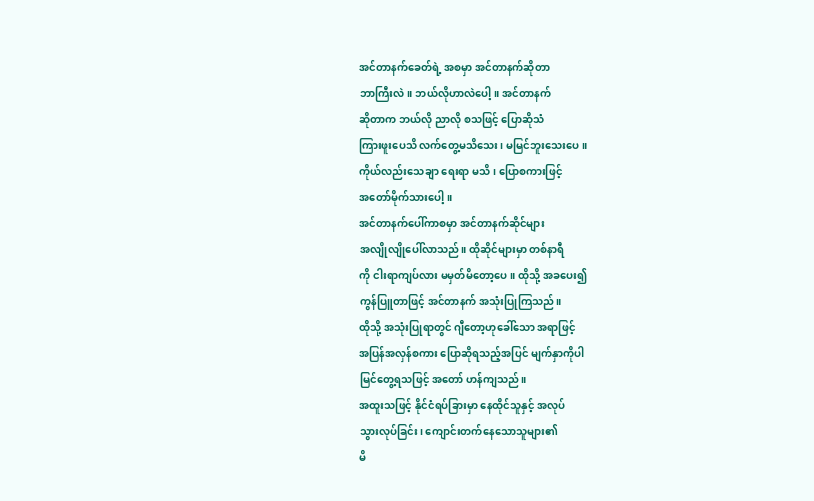အင်တာနက်ခေတ်ရဲ့ အစမှာ အင်တာနက်ဆိုတာ
ဘာကြီးလဲ။ ဘယ်လိုဟာလဲပေါ့။ အင်တာနက်
ဆိုတာက ဘယ်လို ညာလို စသဖြင့် ပြောဆိုသံ
ကြားဖူးပေသိ လက်တွေ့မသိသေး၊ မမြင်ဘူးသေးပေ။
ကိုယ်လည်းသေချာ ရေးရာ မသိ၊ ပြောစကားဖြင့်
အတော်မိုက်သားပေါ့။
အင်တာနက်ပေါ်ကာစမှာ အင်တာနက်ဆိုင်များ
အလျိုလျိုပေါ်လာသည်။ ထိုဆိုင်များမှာ တစ်နာရီ
ကို ငါးရာကျပ်လား မမှတ်မိတော့ပေ။ ထိုသို့ အခပေး၍
ကွန်ပြူတာဖြင့် အင်တာနက် အသုံးပြုကြသည်။
ထိုသို့ အသုံးပြုရာတွင် ဂျီတော့ဟုခေါ်သော အရာဖြင့်
အပြန်အလှန်စကား ပြောဆိုရသည့်အပြင် မျက်နှာကိုပါ
မြင်တွေ့ရသဖြင့် အတော် ဟန်ကျသည်။
အထူးသဖြင့် နိုင်ငံရပ်ခြားမှာ နေထိုင်သူနှင့် အလုပ်
သွားလုပ်ခြင်း၊ ကျောင်းတက်နေသောသူများ၏
မိ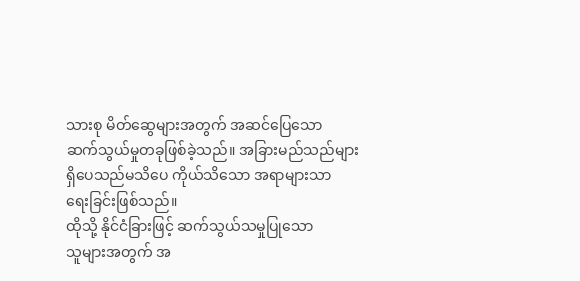သားစု မိတ်ဆွေများအတွက် အဆင်ပြေသော
ဆက်သွယ်မှုတခုဖြစ်ခဲ့သည်။ အခြားမည်သည်များ
ရှိပေသည်မသိပေ ကိုယ်သိသော အရာများသာ
ရေးခြင်းဖြစ်သည်။
ထိုသို့ နိုင်ငံခြားဖြင့် ဆက်သွယ်သမှုပြုသော
သူများအတွက် အ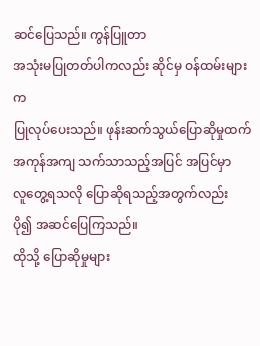ဆင်ပြေသည်။ ကွန်ပြူတာ
အသုံးမပြုတတ်ပါကလည်း ဆိုင်မှ ဝန်ထမ်းများက
ပြုလုပ်ပေးသည်။ ဖုန်းဆက်သွယ်ပြောဆိုမှုထက်
အကုန်အကျ သက်သာသည့်အပြင် အပြင်မှာ
လူတွေ့ရသလို ပြောဆိုရသည့်အတွက်လည်း
ပို၍ အဆင်ပြေကြသည်။
ထိုသို့ ပြောဆိုမှုများ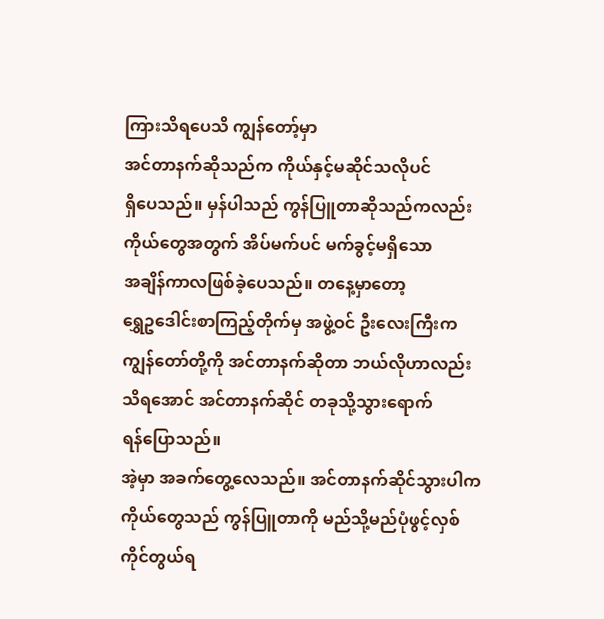ကြားသိရပေသိ ကျွန်တော့်မှာ
အင်တာနက်ဆိုသည်က ကိုယ်နှင့်မဆိုင်သလိုပင်
ရှိပေသည်။ မှန်ပါသည် ကွန်ပြူတာဆိုသည်ကလည်း
ကိုယ်တွေအတွက် အိပ်မက်ပင် မက်ခွင့်မရှိသော
အချိန်ကာလဖြစ်ခဲ့ပေသည်။ တနေ့မှာတော့
ရွှေဥဒေါင်းစာကြည့်တိုက်မှ အဖွဲ့ဝင် ဦးလေးကြီးက
ကျွန်တော်တို့ကို အင်တာနက်ဆိုတာ ဘယ်လိုဟာလည်း
သိရအောင် အင်တာနက်ဆိုင် တခုသို့သွားရောက်
ရန်ပြောသည်။
အဲ့မှာ အခက်တွေ့လေသည်။ အင်တာနက်ဆိုင်သွားပါက
ကိုယ်တွေသည် ကွန်ပြူတာကို မည်သို့မည်ပုံဖွင့်လှစ်
ကိုင်တွယ်ရ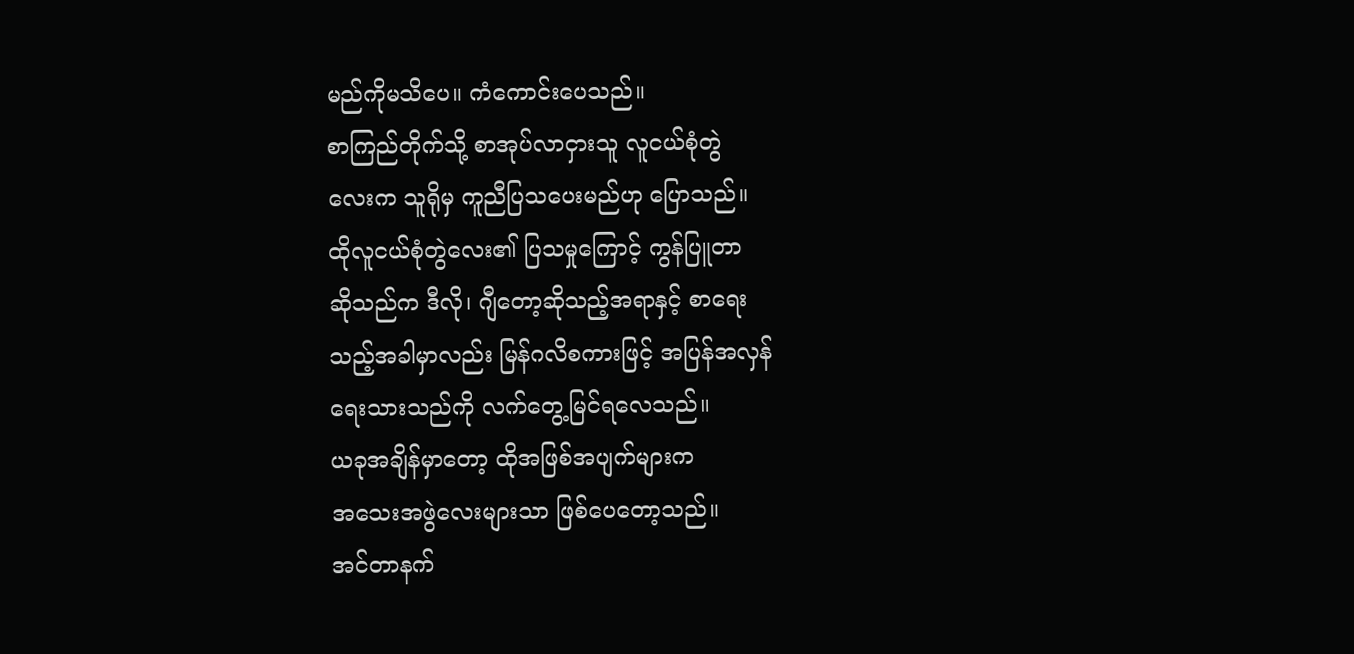မည်ကိုမသိပေ။ ကံကောင်းပေသည်။
စာကြည်တိုက်သို့ စာအုပ်လာငှားသူ လူငယ်စုံတွဲ
လေးက သူရိုမှ ကူညီပြသပေးမည်ဟု ပြောသည်။
ထိုလူငယ်စုံတွဲလေး၏ ပြသမှုကြောင့် ကွန်ပြူတာ
ဆိုသည်က ဒီလို၊ ဂျီတော့ဆိုသည့်အရာနှင့် စာရေး
သည့်အခါမှာလည်း မြန်ဂလိစကားဖြင့် အပြန်အလှန်
ရေးသားသည်ကို လက်တွေ့မြင်ရလေသည်။
ယခုအချိန်မှာတော့ ထိုအဖြစ်အပျက်များက
အသေးအဖွဲလေးများသာ ဖြစ်ပေတော့သည်။
အင်တာနက်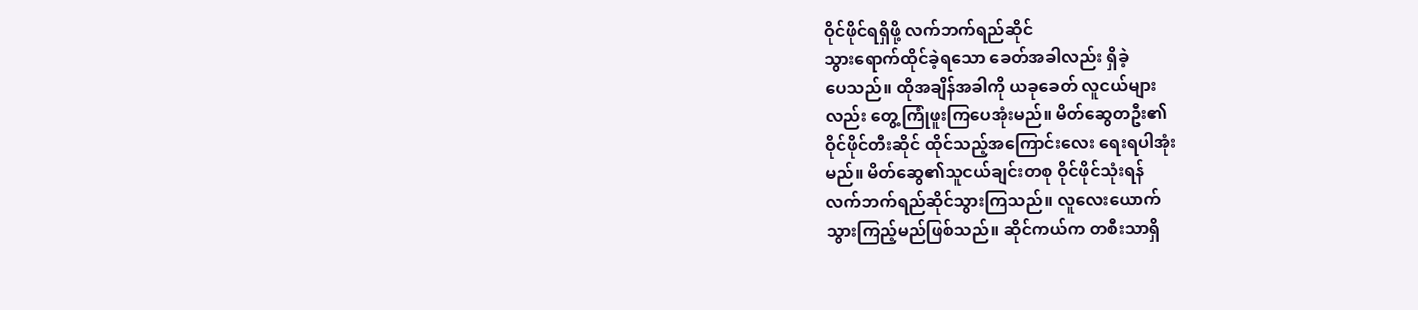ဝိုင်ဖိုင်ရရှိဖို့ လက်ဘက်ရည်ဆိုင်
သွားရောက်ထိုင်ခဲ့ရသော ခေတ်အခါလည်း ရှိခဲ့
ပေသည်။ ထိုအချိန်အခါကို ယခုခေတ် လူငယ်များ
လည်း တွေ့ကြုံဖူးကြပေအုံးမည်။ မိတ်ဆွေတဦး၏
ဝိုင်ဖိုင်တီးဆိုင် ထိုင်သည့်အကြောင်းလေး ရေးရပါအုံး
မည်။ မိတ်ဆွေ၏သူငယ်ချင်းတစု ဝိုင်ဖိုင်သုံးရန်
လက်ဘက်ရည်ဆိုင်သွားကြသည်။ လူလေးယောက်
သွားကြည့်မည်ဖြစ်သည်။ ဆိုင်ကယ်က တစီးသာရှိ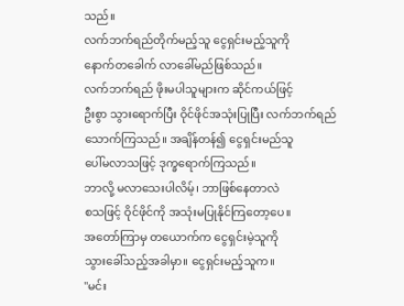သည်။
လက်ဘက်ရည်တိုက်မည့်သူ ငွေရှင်းမည့်သူကို
နောက်တခေါက် လာခေါ်မည်ဖြစ်သည်။
လက်ဘက်ရည် ဖိုးမပါသူများက ဆိုင်ကယ်ဖြင့်
ဦးစွာ သွားရောက်ပြီး ဝိုင်ဖိုင်အသုံးပြုပြီး လက်ဘက်ရည်
သောက်ကြသည်။ အချိန်တန်၍ ငွေရှင်းမည်သူ
ပေါ်မလာသဖြင့် ဒုက္ခရောက်ကြသည်။
ဘာလို့ မလာသေးပါလိမ့်၊ ဘာဖြစ်နေတာလဲ
စသဖြင့် ဝိုင်ဖိုင်ကို အသုံးမပြုနိုင်ကြတော့ပေ။
အတော်ကြာမှ တယောက်က ငွေရှင်းမဲ့သူကို
သွားခေါ်သည့်အခါမှာ။ ငွေရှင်းမည့်သူက။
"မင်း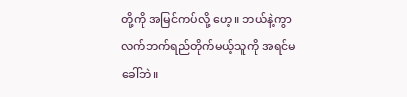တို့ကို အမြင်ကပ်လို့ ဟေ့။ ဘယ်နဲ့ကွာ
လက်ဘက်ရည်တိုက်မယ့်သူကို အရင်မခေါ်ဘဲ။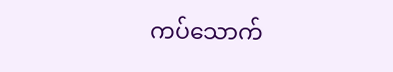ကပ်သောက်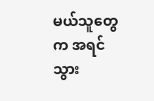မယ်သူတွေက အရင်သွား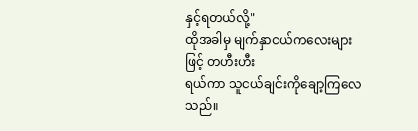နှင့်ရတယ်လို့"
ထိုအခါမှ မျက်နှာငယ်ကလေးများဖြင့် တဟီးဟီး
ရယ်ကာ သူငယ်ချင်းကိုချော့ကြလေသည်။